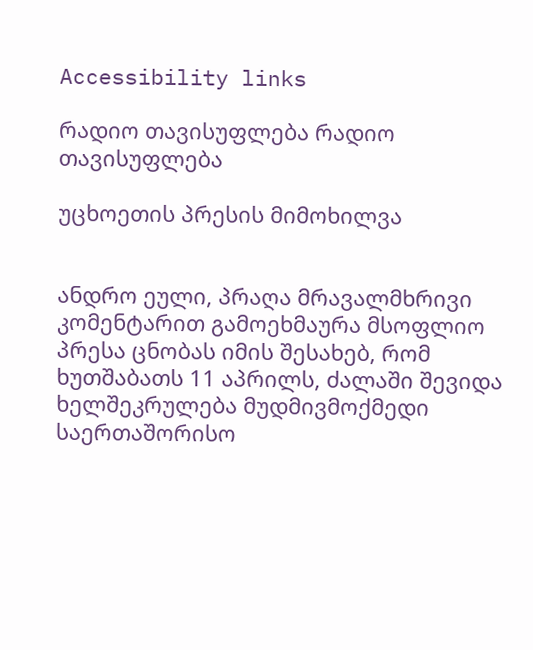Accessibility links

რადიო თავისუფლება რადიო თავისუფლება

უცხოეთის პრესის მიმოხილვა


ანდრო ეული, პრაღა მრავალმხრივი კომენტარით გამოეხმაურა მსოფლიო პრესა ცნობას იმის შესახებ, რომ ხუთშაბათს 11 აპრილს, ძალაში შევიდა ხელშეკრულება მუდმივმოქმედი საერთაშორისო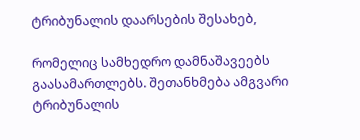ტრიბუნალის დაარსების შესახებ,

რომელიც სამხედრო დამნაშავეებს გაასამართლებს. შეთანხმება ამგვარი ტრიბუნალის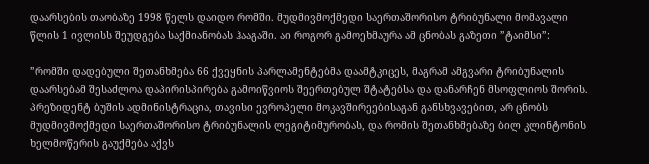დაარსების თაობაზე 1998 წელს დაიდო რომში. მუდმივმოქმედი საერთაშორისო ტრიბუნალი მომავალი წლის 1 ივლისს შეუდგება საქმიანობას ჰააგაში. აი როგორ გამოეხმაურა ამ ცნობას გაზეთი ”ტაიმსი”:

”რომში დადებული შეთანხმება 66 ქვეყნის პარლამენტებმა დაამტკიცეს, მაგრამ ამგვარი ტრიბუნალის დაარსებამ შესაძლოა დაპირისპირება გამოიწვიოს შეერთებულ შტატებსა და დანარჩენ მსოფლიოს შორის. პრეზიდენტ ბუშის ადმინისტრაცია, თავისი ევროპელი მოკავშირეებისაგან განსხვავებით, არ ცნობს მუდმივმოქმედი საერთაშორისო ტრიბუნალის ლეგიტიმურობას, და რომის შეთანხმებაზე ბილ კლინტონის ხელმოწერის გაუქმება აქვს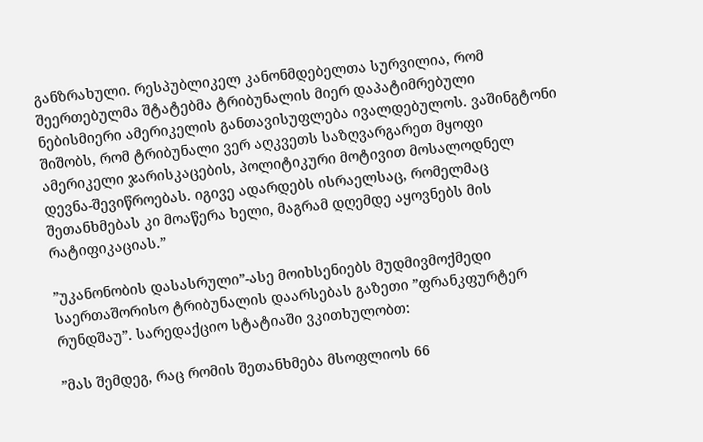განზრახული. რესპუბლიკელ კანონმდებელთა სურვილია, რომ შეერთებულმა შტატებმა ტრიბუნალის მიერ დაპატიმრებული ნებისმიერი ამერიკელის განთავისუფლება ივალდებულოს. ვაშინგტონი შიშობს, რომ ტრიბუნალი ვერ აღკვეთს საზღვარგარეთ მყოფი ამერიკელი ჯარისკაცების, პოლიტიკური მოტივით მოსალოდნელ დევნა-შევიწროებას. იგივე ადარდებს ისრაელსაც, რომელმაც შეთანხმებას კი მოაწერა ხელი, მაგრამ დღემდე აყოვნებს მის რატიფიკაციას.”

”უკანონობის დასასრული”-ასე მოიხსენიებს მუდმივმოქმედი საერთაშორისო ტრიბუნალის დაარსებას გაზეთი ”ფრანკფურტერ რუნდშაუ”. სარედაქციო სტატიაში ვკითხულობთ:

”მას შემდეგ, რაც რომის შეთანხმება მსოფლიოს 66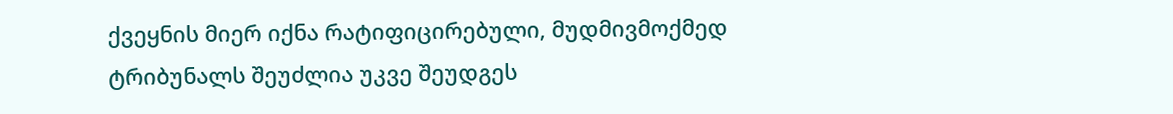ქვეყნის მიერ იქნა რატიფიცირებული, მუდმივმოქმედ ტრიბუნალს შეუძლია უკვე შეუდგეს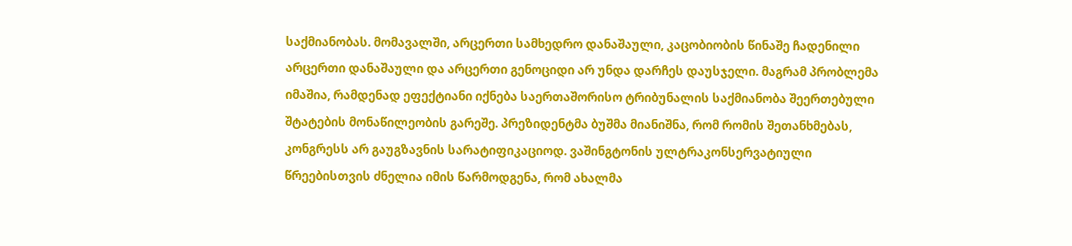საქმიანობას. მომავალში, არცერთი სამხედრო დანაშაული, კაცობიობის წინაშე ჩადენილი არცერთი დანაშაული და არცერთი გენოციდი არ უნდა დარჩეს დაუსჯელი. მაგრამ პრობლემა იმაშია, რამდენად ეფექტიანი იქნება საერთაშორისო ტრიბუნალის საქმიანობა შეერთებული შტატების მონაწილეობის გარეშე. პრეზიდენტმა ბუშმა მიანიშნა, რომ რომის შეთანხმებას, კონგრესს არ გაუგზავნის სარატიფიკაციოდ. ვაშინგტონის ულტრაკონსერვატიული წრეებისთვის ძნელია იმის წარმოდგენა, რომ ახალმა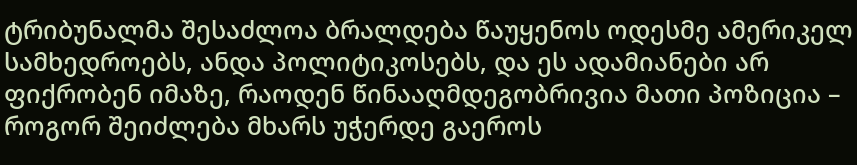ტრიბუნალმა შესაძლოა ბრალდება წაუყენოს ოდესმე ამერიკელ სამხედროებს, ანდა პოლიტიკოსებს, და ეს ადამიანები არ ფიქრობენ იმაზე, რაოდენ წინააღმდეგობრივია მათი პოზიცია – როგორ შეიძლება მხარს უჭერდე გაეროს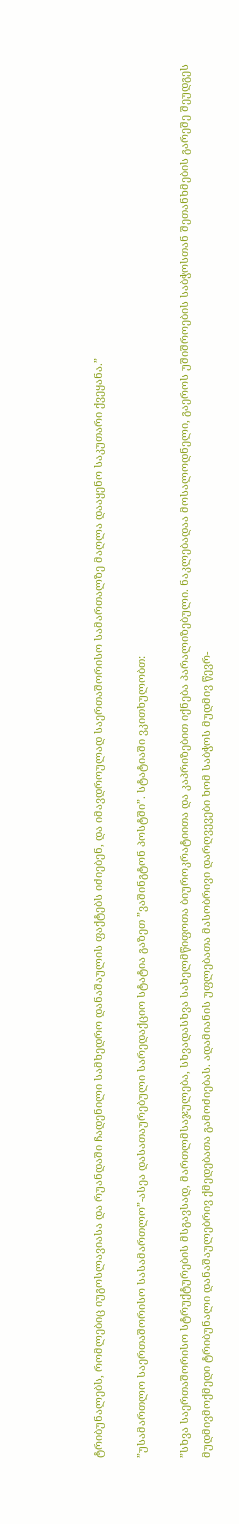ტრიბუნალებს, რომლებიც იუგოსლავიასა და რუანდაში ჩადენილი სამხედრო დანაშაულის ფაქტებს იძიებენ, და იმავდროულად საერთაშორისო სამართალზე მაღლა დააყენო საკუთარი ქვეყანა.”

”უსამართლო საერთაშორისო სასამართლო”-ასეა დასათაურებული სარედაქციო სტატია გაზეთ ”ვაშინგტონ პოსტში”. სტატიაში ვკითხულობთ:

”სხვა საერთაშორისო სტრუქტურების მსგავსად, მართლმსაჯულება, სხვადასხვა სახელმწიფოთა ბიუროკრატიითა და კაპრიზებით იქნება პარალიზებული. ნაკლებადაა მოსალოდნელი, გაეროს უშიშროების საბჭოსთან შეთანხმების გარეშე შეუდგეს მუდმივმოქმედი ტრიბუნალი დანაშაულებრივ ქმედებათა გამოძიებას. ადამიანის უფლებათა მასობრივი დარღვევები ხომ საბჭოს მუდმივ წევრ-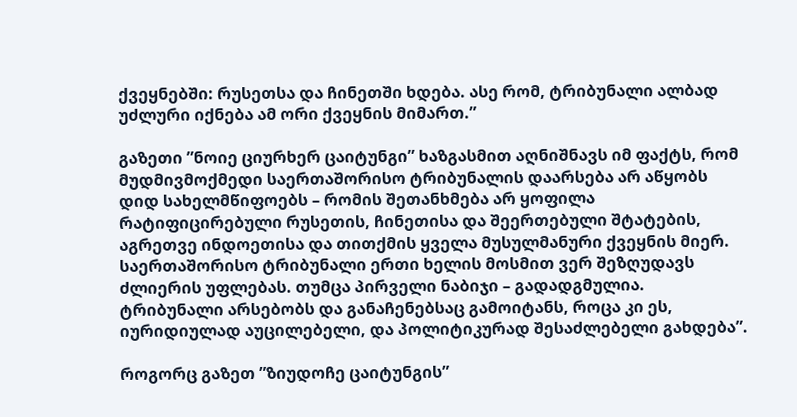ქვეყნებში: რუსეთსა და ჩინეთში ხდება. ასე რომ, ტრიბუნალი ალბად უძლური იქნება ამ ორი ქვეყნის მიმართ.”

გაზეთი ”ნოიე ციურხერ ცაიტუნგი” ხაზგასმით აღნიშნავს იმ ფაქტს, რომ მუდმივმოქმედი საერთაშორისო ტრიბუნალის დაარსება არ აწყობს დიდ სახელმწიფოებს – რომის შეთანხმება არ ყოფილა რატიფიცირებული რუსეთის, ჩინეთისა და შეერთებული შტატების, აგრეთვე ინდოეთისა და თითქმის ყველა მუსულმანური ქვეყნის მიერ. საერთაშორისო ტრიბუნალი ერთი ხელის მოსმით ვერ შეზღუდავს ძლიერის უფლებას. თუმცა პირველი ნაბიჯი – გადადგმულია. ტრიბუნალი არსებობს და განაჩენებსაც გამოიტანს, როცა კი ეს, იურიდიულად აუცილებელი, და პოლიტიკურად შესაძლებელი გახდება”.

როგორც გაზეთ ”ზიუდოჩე ცაიტუნგის”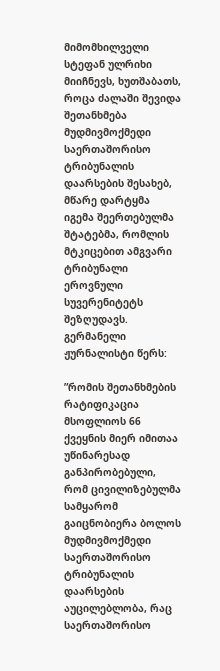მიმომხილველი სტეფან ულრიხი მიიჩნევს, ხუთშაბათს, როცა ძალაში შევიდა შეთანხმება მუდმივმოქმედი საერთაშორისო ტრიბუნალის დაარსების შესახებ, მწარე დარტყმა იგემა შეერთებულმა შტატებმა, რომლის მტკიცებით ამგვარი ტრიბუნალი ეროვნული სუვერენიტეტს შეზღუდავს. გერმანელი ჟურნალისტი წერს:

”რომის შეთანხმების რატიფიკაცია მსოფლიოს 66 ქვეყნის მიერ იმითაა უწინარესად განპირობებული, რომ ცივილიზებულმა სამყარომ გაიცნობიერა ბოლოს მუდმივმოქმედი საერთაშორისო ტრიბუნალის დაარსების აუცილებლობა, რაც საერთაშორისო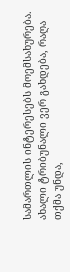სამართლის ინტერესებს მოემსახურება. ახალი ტრიბუნალი ვერ გახდება, რაღა თქმა უნდა,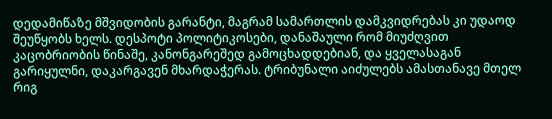დედამიწაზე მშვიდობის გარანტი, მაგრამ სამართლის დამკვიდრებას კი უდაოდ შეუწყობს ხელს. დესპოტი პოლიტიკოსები, დანაშაული რომ მიუძღვით კაცობრიობის წინაშე, კანონგარეშედ გამოცხადდებიან, და ყველასაგან გარიყულნი, დაკარგავენ მხარდაჭერას. ტრიბუნალი აიძულებს ამასთანავე მთელ რიგ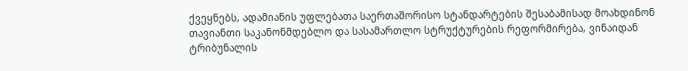ქვეყნებს, ადამიანის უფლებათა საერთაშორისო სტანდარტების შესაბამისად მოახდინონ თავიანთი საკანონმდებლო და სასამართლო სტრუქტურების რეფორმირება, ვინაიდან ტრიბუნალის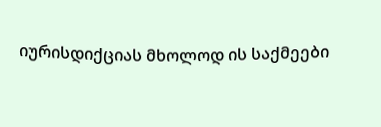იურისდიქციას მხოლოდ ის საქმეები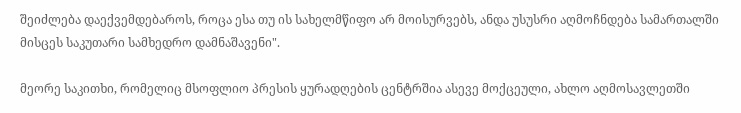შეიძლება დაექვემდებაროს, როცა ესა თუ ის სახელმწიფო არ მოისურვებს, ანდა უსუსრი აღმოჩნდება სამართალში მისცეს საკუთარი სამხედრო დამნაშავენი".

მეორე საკითხი, რომელიც მსოფლიო პრესის ყურადღების ცენტრშია ასევე მოქცეული, ახლო აღმოსავლეთში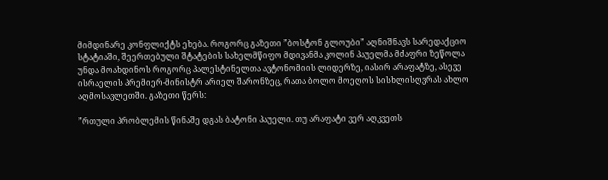მიმდინარე კონფლიქტს ეხება. როგორც გაზეთი ”ბოსტონ გლოუბი” აღნიშნავს სარედაქციო სტატიაში, შეერთებული შტატების სახელმწიფო მდივანმა კოლინ პაუელმა მძაფრი ზეწოლა უნდა მოახდინოს როგორც პალესტინელთა ავტონომიის ლიდერზე, იასირ არაფატზე, ასევე ისრაელის პრემიერ-მინისტრ არიელ შარონზეც, რათა ბოლო მოეღოს სისხლისღვრას ახლო აღმოსავლეთში. გაზეთი წერს:

”რთული პრობლემის წინაშე დგას ბატონი პაუელი. თუ არაფატი ვერ აღკვეთს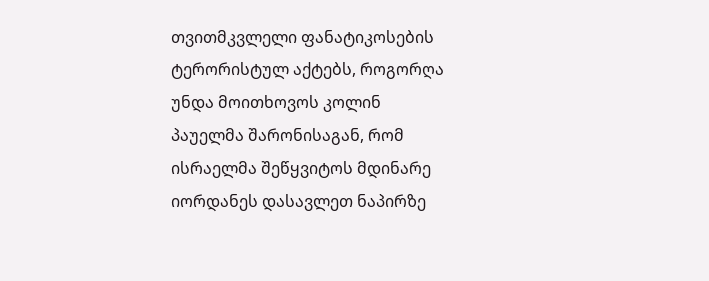თვითმკვლელი ფანატიკოსების ტერორისტულ აქტებს, როგორღა უნდა მოითხოვოს კოლინ პაუელმა შარონისაგან, რომ ისრაელმა შეწყვიტოს მდინარე იორდანეს დასავლეთ ნაპირზე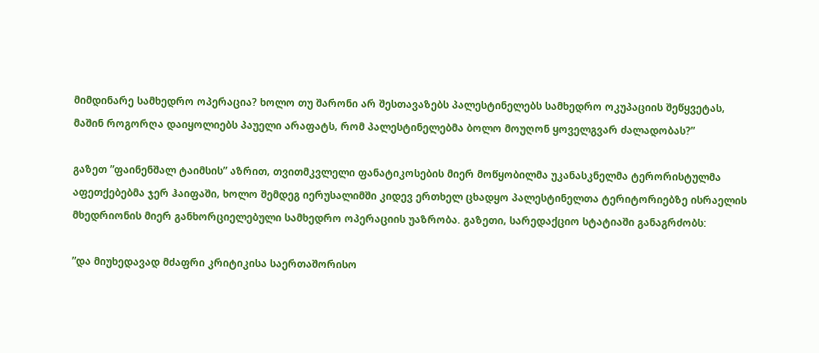მიმდინარე სამხედრო ოპერაცია? ხოლო თუ შარონი არ შესთავაზებს პალესტინელებს სამხედრო ოკუპაციის შეწყვეტას, მაშინ როგორღა დაიყოლიებს პაუელი არაფატს, რომ პალესტინელებმა ბოლო მოუღონ ყოველგვარ ძალადობას?”

გაზეთ ”ფაინენშალ ტაიმსის” აზრით, თვითმკვლელი ფანატიკოსების მიერ მოწყობილმა უკანასკნელმა ტერორისტულმა აფეთქებებმა ჯერ ჰაიფაში, ხოლო შემდეგ იერუსალიმში კიდევ ერთხელ ცხადყო პალესტინელთა ტერიტორიებზე ისრაელის მხედრიონის მიერ განხორციელებული სამხედრო ოპერაციის უაზრობა. გაზეთი, სარედაქციო სტატიაში განაგრძობს:

”და მიუხედავად მძაფრი კრიტიკისა საერთაშორისო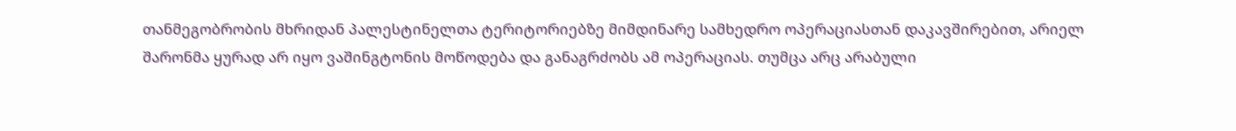თანმეგობრობის მხრიდან პალესტინელთა ტერიტორიებზე მიმდინარე სამხედრო ოპერაციასთან დაკავშირებით, არიელ შარონმა ყურად არ იყო ვაშინგტონის მოწოდება და განაგრძობს ამ ოპერაციას. თუმცა არც არაბული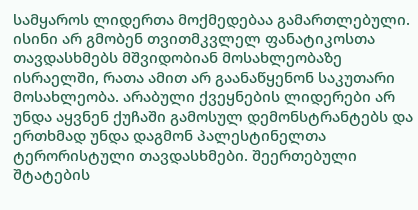სამყაროს ლიდერთა მოქმედებაა გამართლებული. ისინი არ გმობენ თვითმკვლელ ფანატიკოსთა თავდასხმებს მშვიდობიან მოსახლეობაზე ისრაელში, რათა ამით არ გაანაწყენონ საკუთარი მოსახლეობა. არაბული ქვეყნების ლიდერები არ უნდა აყვნენ ქუჩაში გამოსულ დემონსტრანტებს და ერთხმად უნდა დაგმონ პალესტინელთა ტერორისტული თავდასხმები. შეერთებული შტატების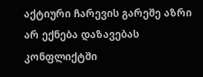აქტიური ჩარევის გარეშე აზრი არ ექნება დაზავებას კონფლიქტში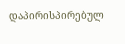დაპირისპირებულ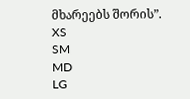მხარეებს შორის”.
XS
SM
MD
LG